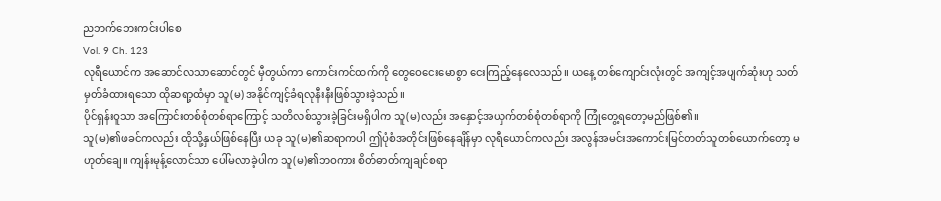ညဘက်ဘေးကင်းပါစေ
Vol. 9 Ch. 123
လုရီယောင်က အဆောင်လသာဆောင်တွင် မှီတွယ်ကာ ကောင်းကင်ထက်ကို တွေဝေငေးမောစွာ ငေးကြည့်နေလေသည်။ ယနေ့ တစ်ကျောင်းလုံးတွင် အကျင့်အပျက်ဆုံးဟု သတ်မှတ်ခံထားရသော ထိုဆရာ့ထံမှာ သူ(မ) အနိုင်ကျင့်ခံရလုနီးနီးဖြစ်သွားခဲ့သည်။
ပိုင်ရှန်းဝူသာ အကြောင်းတစ်စုံတစ်ရာကြောင့် သတိလစ်သွားခဲ့ခြင်းမရှိပါက သူ(မ)လည်း အနှောင့်အယှက်တစ်စုံတစ်ရာကို ကြုံတွေ့ရတော့မည်ဖြစ်၏။
သူ(မ)၏ဖခင်ကလည်း ထိုသို့နှယ်ဖြစ်နေပြီး ယခု သူ(မ)၏ဆရာကပါ ဤပုံစံအတိုင်းဖြစ်နေချိန်မှာ လုရီယောင်ကလည်း အလွန်အမင်းအကောင်းမြင်တတ်သူတစ်ယောက်တော့ မဟုတ်ချေ။ ကျန်းမုန့်လောင်သာ ပေါ်မလာခဲ့ပါက သူ(မ)၏ဘဝကား စိတ်ဓာတ်ကျချင်စရာ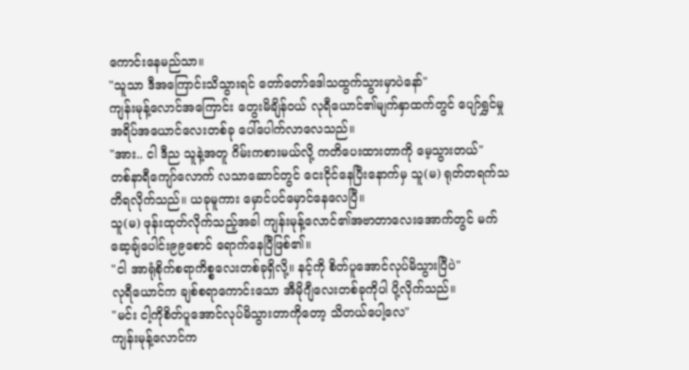ကောင်းနေမည်သာ။
"သူသာ ဒီအကြောင်းသိသွားရင် တော်တော်ဒေါသထွက်သွားမှာပဲနော်"
ကျန်းမုန့်လောင်အကြောင်း တွေးမိချိန်ဝယ် လုရီယောင်၏မျက်နှာထက်တွင် ပျော်ရွှင်မှုအရိပ်အယောင်လေးတစ်ခု ပေါ်ပေါက်လာလေသည်။
"အား.. ငါ ဒီည သူနဲ့အတူ ဂိမ်းကစားမယ်လို့ ကတိပေးထားတာကို မေ့သွားတယ်"
တစ်နာရီကျော်လောက် လသာဆောင်တွင် ငေးငိုင်နေပြီးနောက်မှ သူ(မ) ရုတ်တရက်သတိရလိုက်သည်။ ယခုမူကား မှောင်ပင်မှောင်နေလေပြီ။
သူ(မ) ဖုန်းထုတ်လိုက်သည့်အခါ ကျန်းမုန့်လောင်၏အဗာတာလေးအောက်တွင် မက်ဆေ့ချ်ပေါင်း၉၉စောင် ရောက်နေပြီဖြစ်၏။
"ငါ အာရုံစိုက်စရာကိစ္စလေးတစ်ခုရှိလို့။ နင့်ကို စိတ်ပူအောင်လုပ်မိသွားပြီပဲ"
လုရီယောင်က ချစ်စရာကောင်းသော အီမိုဂျီလေးတစ်ခုကိုပါ ပို့လိုက်သည်။
"မင်း ငါ့ကိုစိတ်ပူအောင်လုပ်မိသွားတာကိုတော့ သိတယ်ပေါ့လေ"
ကျန်းမုန့်လောင်က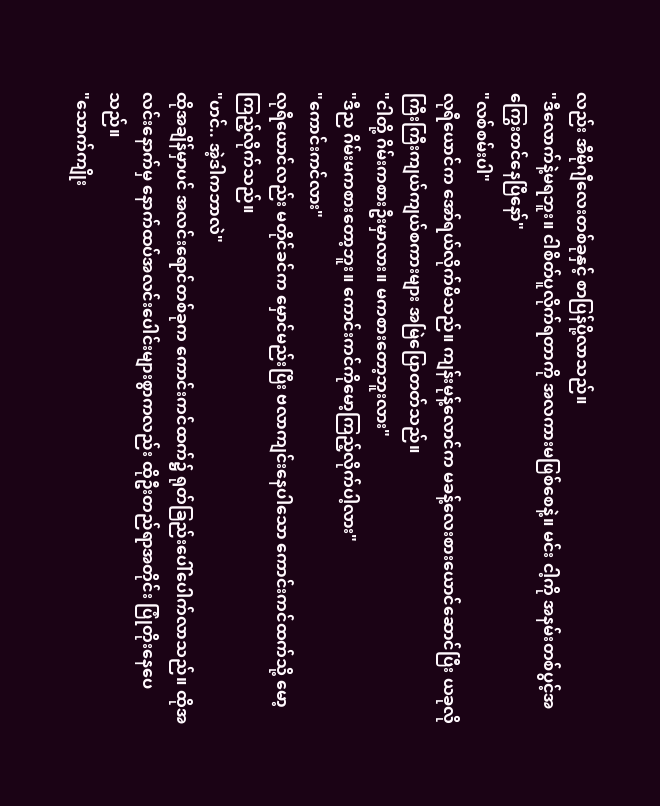လည်း အီမိုဂျီလေးတစ်ခုနှင့် စာပြန်ပို့လာသည်။
"ဒီလောက်နဲ့မရဘူး။ ငါစိတ်ပူလိုက်ရတာကို အလကားမဖြစ်စေနဲ့။ မင်း ငါ့ကို အနမ်းတစ်ပွင့်အကြွေးတင်နေပြီနော်"
"လစ်စမ်းပါ"
လုရီယောင်က အော်ရယ်လိုက်မိသည်။ ကျန်းမုန့်လောင်က မခန့်လေးစားယောင်ဆောင်ပြီး ယခုလိုကြီးကြီးကျယ်ကျယ်စကားများ အမြဲပြောတတ်သည်။
"ငါတို့ ဂိမ်းကစားဦးမှာလား။ မကစားတော့ဘူးလား"
"ဒီည ဂိမ်းမကစားတော့ဘူး။ ကောင်းကင်ကိုမော့ကြည့်လိုက်ပါ့လား"
"ကောင်းကင်လား"
လုရီယောင်လည်း မတိုင်ခင်က မှောင်မည်းပြီး ဗလာကျင်းနေပါသော ကောင်းကင်ထက်သို့ မော့ကြည့်လိုက်သည်။
"ဟင်.. အဲ့ဒါကဘာလဲ"
ထိုအချိန်မှာပင် အလင်းရောင်တစ်ခုက ကောင်းကင်ထက်၌ ရုတ်ခြည်းပေါ်ပေါက်လာသည်။ ထိုအလင်းနောက်မှ နောက်ထပ်အလင်းပေါင်းများစွာကလည်း ထိုဦးတည်ရာအတိုင်း ပြုံတိုးနေပေသည်။
"သောက်ကျိုး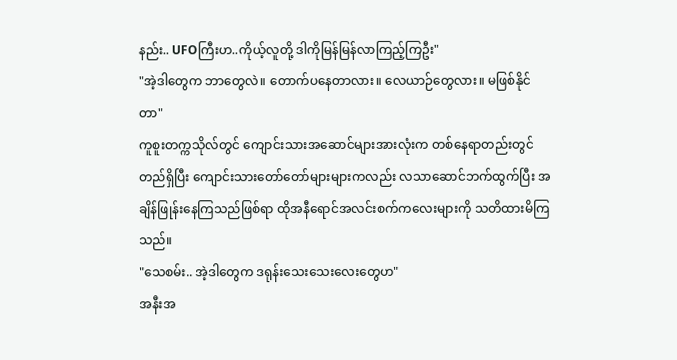နည်း.. UFOကြီးဟ..ကိုယ့်လူတို့ ဒါကိုမြန်မြန်လာကြည့်ကြဦး"
"အဲ့ဒါတွေက ဘာတွေလဲ။ တောက်ပနေတာလား။ လေယာဉ်တွေလား။ မဖြစ်နိုင်တာ"
ကူစူးတက္ကသိုလ်တွင် ကျောင်းသားအဆောင်များအားလုံးက တစ်နေရာတည်းတွင် တည်ရှိပြီး ကျောင်းသားတော်တော်များများကလည်း လသာဆောင်ဘက်ထွက်ပြီး အချိန်ဖြုန်းနေကြသည်ဖြစ်ရာ ထိုအနီရောင်အလင်းစက်ကလေးများကို သတိထားမိကြသည်။
"သေစမ်း.. အဲ့ဒါတွေက ဒရုန်းသေးသေးလေးတွေဟ"
အနီးအ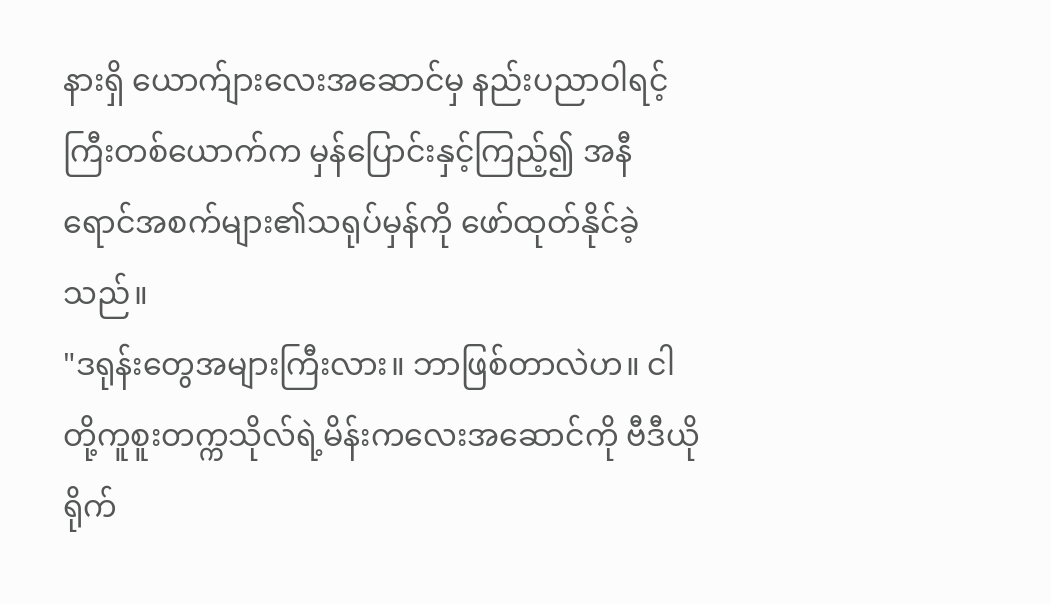နားရှိ ယောက်ျားလေးအဆောင်မှ နည်းပညာဝါရင့်ကြီးတစ်ယောက်က မှန်ပြောင်းနှင့်ကြည့်၍ အနီရောင်အစက်များ၏သရုပ်မှန်ကို ဖော်ထုတ်နိုင်ခဲ့သည်။
"ဒရုန်းတွေအများကြီးလား။ ဘာဖြစ်တာလဲဟ။ ငါတို့ကူစူးတက္ကသိုလ်ရဲ့မိန်းကလေးအဆောင်ကို ဗီဒီယိုရိုက်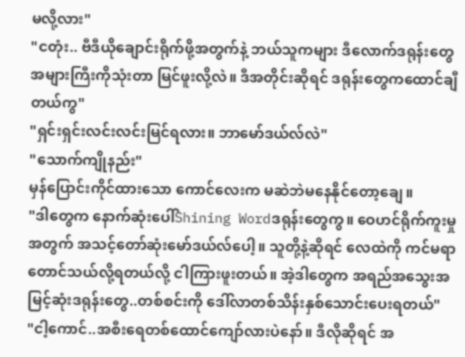မလို့လား"
"ငတုံး.. ဗီဒီယိုချောင်းရိုက်ဖို့အတွက်နဲ့ ဘယ်သူကများ ဒီလောက်ဒရုန်းတွေအများကြီးကိုသုံးတာ မြင်ဖူးလို့လဲ။ ဒီအတိုင်းဆိုရင် ဒရုန်းတွေကထောင်ချီတယ်ကွ"
"ရှင်းရှင်းလင်းလင်းမြင်ရလား။ ဘာမော်ဒယ်လ်လဲ"
"သောက်ကျိုနည်း"
မှန်ပြောင်းကိုင်ထားသော ကောင်လေးက မဆဲဘဲမနေနိုင်တော့ချေ။
"ဒါတွေက နောက်ဆုံးပေါ်Shining Wordဒရုန်းတွေကွ။ ဝေဟင်ရိုက်ကူးမှုအတွက် အသင့်တော်ဆုံးမော်ဒယ်လ်ပေါ့။ သူတို့နဲ့ဆိုရင် လေထဲကို ကင်မရာတောင်သယ်လို့ရတယ်လို့ ငါကြားဖူးတယ်။ အဲ့ဒါတွေက အရည်အသွေးအမြင့်ဆုံးဒရုန်းတွေ..တစ်စင်းကို ဒေါ်လာတစ်သိန်းနှစ်သောင်းပေးရတယ်"
"ငါ့ကောင်..အစီးရေတစ်ထောင်ကျော်လားပဲနော်။ ဒီလိုဆိုရင် အ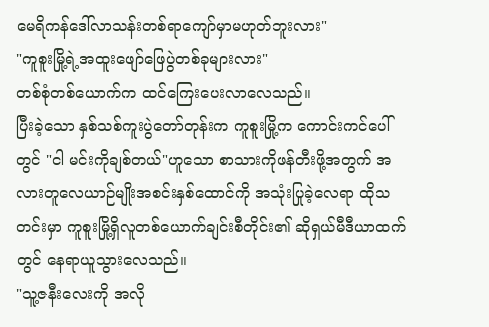မေရိကန်ဒေါ်လာသန်းတစ်ရာကျော်မှာမဟုတ်ဘူးလား"
"ကူစူးမြို့ရဲ့အထူးဖျော်ဖြေပွဲတစ်ခုများလား"
တစ်စုံတစ်ယောက်က ထင်ကြေးပေးလာလေသည်။
ပြီးခဲ့သော နှစ်သစ်ကူးပွဲတော်တုန်းက ကူစူးမြို့က ကောင်းကင်ပေါ်တွင် "ငါ မင်းကိုချစ်တယ်"ဟူသော စာသားကိုဖန်တီးဖို့အတွက် အလားတူလေယာဉ်မျိုးအစင်းနှစ်ထောင်ကို အသုံးပြုခဲ့လေရာ ထိုသတင်းမှာ ကူစူးမြို့ရှိလူတစ်ယောက်ချင်းစီတိုင်း၏ ဆိုရှယ်မီဒီယာထက်တွင် နေရာယူသွားလေသည်။
"သူ့ဇနီးလေးကို အလို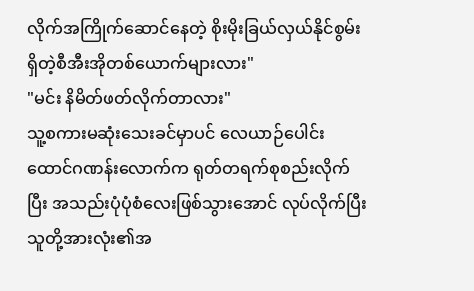လိုက်အကြိုက်ဆောင်နေတဲ့ စိုးမိုးခြယ်လှယ်နိုင်စွမ်းရှိတဲ့စီအီးအိုတစ်ယောက်များလား"
"မင်း နိမိတ်ဖတ်လိုက်တာလား"
သူ့စကားမဆုံးသေးခင်မှာပင် လေယာဉ်ပေါင်းထောင်ဂဏန်းလောက်က ရုတ်တရက်စုစည်းလိုက်ပြီး အသည်းပုံပုံစံလေးဖြစ်သွားအောင် လုပ်လိုက်ပြီး သူတို့အားလုံး၏အ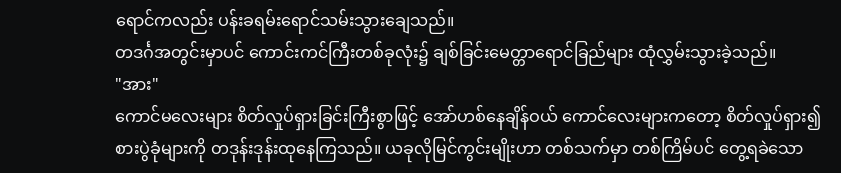ရောင်ကလည်း ပန်းခရမ်းရောင်သမ်းသွားချေသည်။
တဒင်္ဂအတွင်းမှာပင် ကောင်းကင်ကြီးတစ်ခုလုံး၌ ချစ်ခြင်းမေတ္တာရောင်ခြည်များ ထုံလွှမ်းသွားခဲ့သည်။
"အား"
ကောင်မလေးများ စိတ်လှုပ်ရှားခြင်းကြီးစွာဖြင့် အော်ဟစ်နေချိန်ဝယ် ကောင်လေးများကတော့ စိတ်လှုပ်ရှား၍ စားပွဲခုံများကို တဒုန်းဒုန်းထုနေကြသည်။ ယခုလိုမြင်ကွင်းမျိုးဟာ တစ်သက်မှာ တစ်ကြိမ်ပင် တွေ့ရခဲသော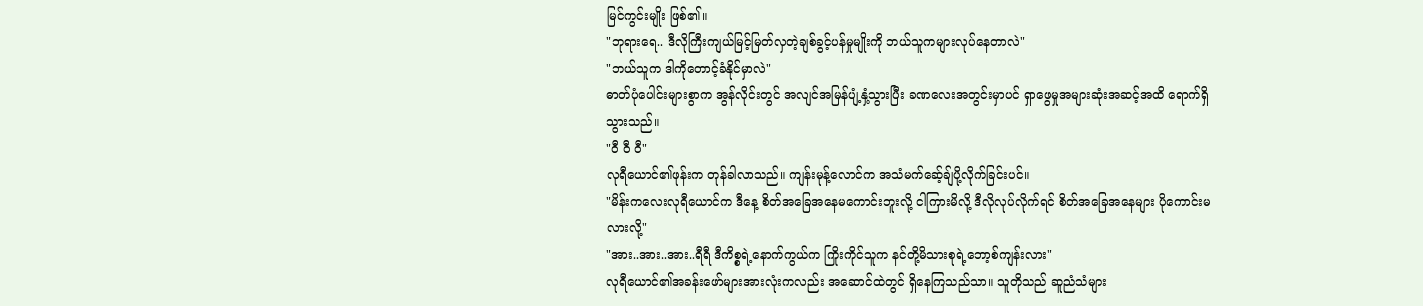မြင်ကွင်းမျိုး ဖြစ်၏။
"ဘုရားရေ.. ဒီလိုကြီးကျယ်မြင့်မြတ်လှတဲ့ချစ်ခွင့်ပန်မှုမျိုးကို ဘယ်သူကများလုပ်နေတာလဲ"
"ဘယ်သူက ဒါကိုတောင့်ခံနိုင်မှာလဲ"
ဓာတ်ပုံပေါင်းများစွာက အွန်လိုင်းတွင် အလျင်အမြန်ပျံ့နှံ့သွားပြီး ခဏလေးအတွင်းမှာပင် ရှာဖွေမှုအများဆုံးအဆင့်အထိ ရောက်ရှိသွားသည်။
"ဝီ ဝီ ဝီ"
လုရီယောင်၏ဖုန်းက တုန်ခါလာသည်။ ကျန်းမုန့်လောင်က အသံမက်ဆေ့်ချ်ပို့လိုက်ခြင်းပင်။
"မိန်းကလေးလုရီယောင်က ဒီနေ့ စိတ်အခြေအနေမကောင်းဘူးလို့ ငါကြားမိလို့ ဒီလိုလုပ်လိုက်ရင် စိတ်အခြေအနေများ ပိုကောင်းမလားလို့"
"အား..အား..အား..ရီရီ ဒီကိစ္စရဲ့နောက်ကွယ်က ကြိုးကိုင်သူက နင်တို့မိသားစုရဲ့ဘော့စ်ကျန်းလား"
လုရီယောင်၏အခန်းဖော်များအားလုံးကလည်း အဆောင်ထဲတွင် ရှိနေကြသည်သာ။ သူတိုသည် ဆူညံသံများ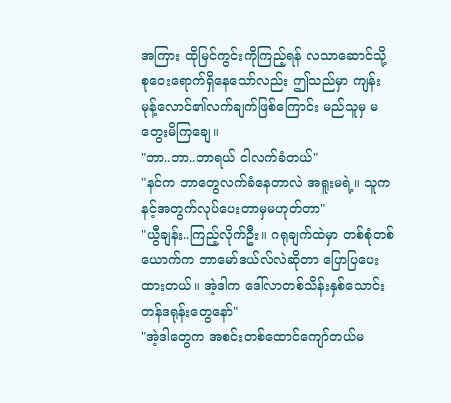အကြား ထိုမြင်ကွင်းကိုကြည့်ရန် လသာဆောင်သို့ စုဝေးရောက်ရှိနေသော်လည်း ဤသည်မှာ ကျန်းမုန့်လောင်၏လက်ချက်ဖြစ်ကြောင်း မည်သူမှ မတွေးမိကြချေ။
"ဘာ..ဘာ..ဘာရယ် ငါလက်ခံတယ်"
"နင်က ဘာတွေလက်ခံနေတာလဲ အရူးမရဲ့။ သူက နင့်အတွက်လုပ်ပေးတာမှမဟုတ်တာ"
"ယွီချန်း..ကြည့်လိုက်ဦး။ ဂရုချက်ထဲမှာ တစ်စုံတစ်ယောက်က ဘာမော်ဒယ်လ်လဲဆိုတာ ပြောပြပေးထားတယ်။ အဲ့ဒါက ဒေါ်လာတစ်သိန်းနှစ်သောင်းတန်ဒရုန်းတွေနော်"
"အဲ့ဒါတွေက အစင်းတစ်ထောင်ကျော်တယ်မ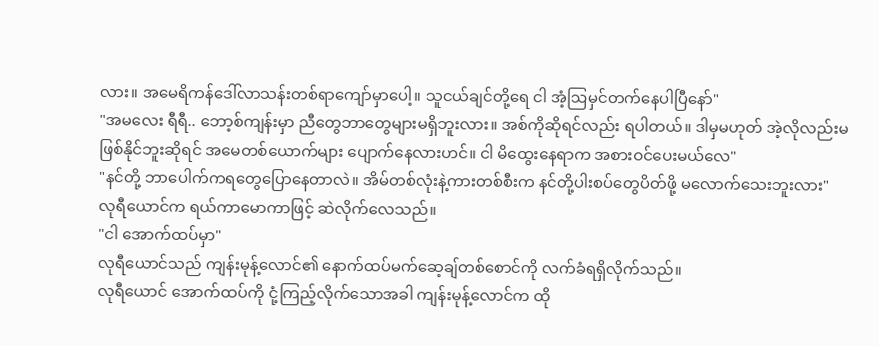လား။ အမေရိကန်ဒေါ်လာသန်းတစ်ရာကျော်မှာပေါ့။ သူငယ်ချင်တို့ရေ ငါ အံ့ဩမှင်တက်နေပါပြီနော်"
"အမလေး ရီရီ.. ဘော့စ်ကျန်းမှာ ညီတွေဘာတွေများမရှိဘူးလား။ အစ်ကိုဆိုရင်လည်း ရပါတယ်။ ဒါမှမဟုတ် အဲ့လိုလည်းမဖြစ်နိုင်ဘူးဆိုရင် အမေတစ်ယောက်များ ပျောက်နေလားဟင်။ ငါ မိထွေးနေရာက အစားဝင်ပေးမယ်လေ"
"နင်တို့ ဘာပေါက်ကရတွေပြောနေတာလဲ။ အိမ်တစ်လုံးနဲ့ကားတစ်စီးက နင်တို့ပါးစပ်တွေပိတ်ဖို့ မလောက်သေးဘူးလား"
လုရီယောင်က ရယ်ကာမောကာဖြင့် ဆဲလိုက်လေသည်။
"ငါ အောက်ထပ်မှာ"
လုရီယောင်သည် ကျန်းမုန့်လောင်၏ နောက်ထပ်မက်ဆေ့ချ်တစ်စောင်ကို လက်ခံရရှိလိုက်သည်။
လုရီယောင် အောက်ထပ်ကို ငုံ့ကြည့်လိုက်သောအခါ ကျန်းမုန့်လောင်က ထို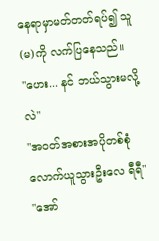နေရာမှာမတ်တတ်ရပ်၍ သူ(မ)ကို လက်ပြနေသည်။
"ဟေး... နင် ဘယ်သွားမလို့လဲ"
"အဝတ်အစားအပိုတစ်စုံလောက်ယူသွားဦးလေ ရီရီ"
"အော်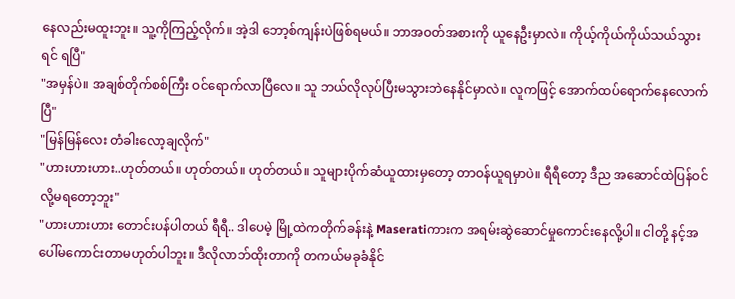နေလည်းမထူးဘူး။ သူ့ကိုကြည့်လိုက်။ အဲ့ဒါ ဘော့စ်ကျန်းပဲဖြစ်ရမယ်။ ဘာအဝတ်အစားကို ယူနေဦးမှာလဲ။ ကိုယ့်ကိုယ်ကိုယ်သယ်သွားရင် ရပြီ"
"အမှန်ပဲ။ အချစ်တိုက်စစ်ကြီး ဝင်ရောက်လာပြီလေ။ သူ ဘယ်လိုလုပ်ပြီးမသွားဘဲနေနိုင်မှာလဲ။ လူကဖြင့် အောက်ထပ်ရောက်နေလောက်ပြီ"
"မြန်မြန်လေး တံခါးလော့ချလိုက်"
"ဟားဟားဟား..ဟုတ်တယ်။ ဟုတ်တယ်။ ဟုတ်တယ်။ သူများပိုက်ဆံယူထားမှတော့ တာဝန်ယူရမှာပဲ။ ရီရီတော့ ဒီည အဆောင်ထဲပြန်ဝင်လို့မရတော့ဘူး"
"ဟားဟားဟား တောင်းပန်ပါတယ် ရီရီ.. ဒါပေမဲ့ မြို့ထဲကတိုက်ခန်းနဲ့ Maseratiကားက အရမ်းဆွဲဆောင်မှုကောင်းနေလို့ပါ။ ငါတို့ နင့်အပေါ်မကောင်းတာမဟုတ်ပါဘူး။ ဒီလိုလာဘ်ထိုးတာကို တကယ်မခုခံနိုင်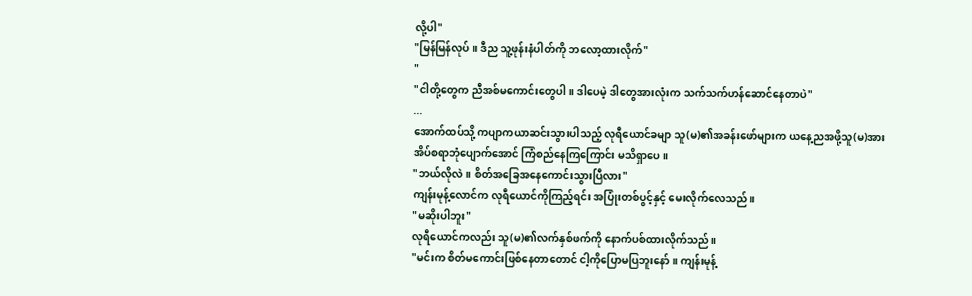လို့ပါ"
"မြန်မြန်လုပ်။ ဒီည သူ့ဖုန်းနံပါတ်ကို ဘလော့ထားလိုက်"
"
"ငါတို့တွေက ညီအစ်မကောင်းတွေပါ။ ဒါပေမဲ့ ဒါတွေအားလုံးက သက်သက်ဟန်ဆောင်နေတာပဲ"
...
အောက်ထပ်သို့ ကပျာကယာဆင်းသွားပါသည့် လုရီယောင်ခမျာ သူ(မ)၏အခန်းဖော်များက ယနေ့ညအဖို့သူ(မ)အား အိပ်စရာဘုံပျောက်အောင် ကြံစည်နေကြကြောင်း မသိရှာပေ။
"ဘယ်လိုလဲ။ စိတ်အခြေအနေကောင်းသွားပြီလား"
ကျန်းမုန့်လောင်က လုရီယောင်ကိုကြည့်ရင်း အပြုံးတစ်ပွင့်နှင့် မေးလိုက်လေသည်။
"မဆိုးပါဘူး"
လုရီယောင်ကလည်း သူ(မ)၏လက်နှစ်ဖက်ကို နောက်ပစ်ထားလိုက်သည်။
"မင်းက စိတ်မကောင်းဖြစ်နေတာတောင် ငါ့ကိုပြောမပြဘူးနော်။ ကျန်းမုန့်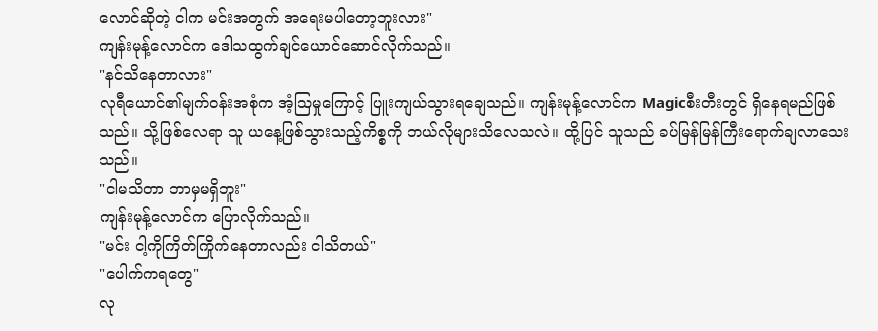လောင်ဆိုတဲ့ ငါက မင်းအတွက် အရေးမပါတော့ဘူးလား"
ကျန်းမုန့်လောင်က ဒေါသထွက်ချင်ယောင်ဆောင်လိုက်သည်။
"နင်သိနေတာလား"
လုရီယောင်၏မျက်ဝန်းအစုံက အံ့ဩမှုကြောင့် ပြူးကျယ်သွားရချေသည်။ ကျန်းမုန့်လောင်က Magicစီးတီးတွင် ရှိနေရမည်ဖြစ်သည်။ သို့ဖြစ်လေရာ သူ ယနေ့ဖြစ်သွားသည့်ကိစ္စကို ဘယ်လိုများသိလေသလဲ။ ထို့ပြင် သူသည် ခပ်မြန်မြန်ကြီးရောက်ချလာသေးသည်။
"ငါမသိတာ ဘာမှမရှိဘူး"
ကျန်းမုန့်လောင်က ပြောလိုက်သည်။
"မင်း ငါ့ကိုကြိတ်ကြိုက်နေတာလည်း ငါသိတယ်"
"ပေါက်ကရတွေ"
လု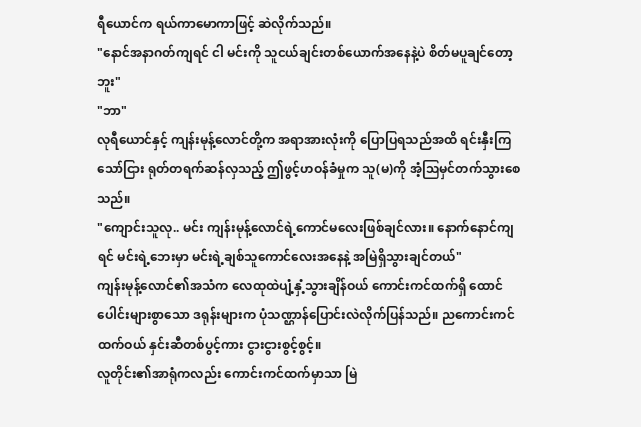ရီယောင်က ရယ်ကာမောကာဖြင့် ဆဲလိုက်သည်။
"နောင်အနာဂတ်ကျရင် ငါ မင်းကို သူငယ်ချင်းတစ်ယောက်အနေနဲ့ပဲ စိတ်မပူချင်တော့ဘူး"
"ဘာ"
လုရီယောင်နှင့် ကျန်းမုန့်လောင်တို့က အရာအားလုံးကို ပြောပြရသည်အထိ ရင်းနှီးကြသော်ငြား ရုတ်တရက်ဆန်လှသည့် ဤဖွင့်ဟဝန်ခံမှုက သူ(မ)ကို အံ့ဩမှင်တက်သွားစေသည်။
"ကျောင်းသူလု.. မင်း ကျန်းမုန့်လောင်ရဲ့ကောင်မလေးဖြစ်ချင်လား။ နောက်နောင်ကျရင် မင်းရဲ့ဘေးမှာ မင်းရဲ့ချစ်သူကောင်လေးအနေနဲ့ အမြဲရှိသွားချင်တယ်"
ကျန်းမုန့်လောင်၏အသံက လေထုထဲပျံ့နှံ့သွားချိန်ဝယ် ကောင်းကင်ထက်ရှိ ထောင်ပေါင်းများစွာသော ဒရုန်းများက ပုံသဏ္ဌာန်ပြောင်းလဲလိုက်ပြန်သည်။ ညကောင်းကင်ထက်ဝယ် နှင်းဆီတစ်ပွင့်ကား ငွားငွားစွင့်စွင့်။
လူတိုင်း၏အာရုံကလည်း ကောင်းကင်ထက်မှာသာ မြဲ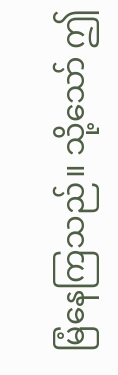မြံနေကြသည်။ သို့သော် ဤ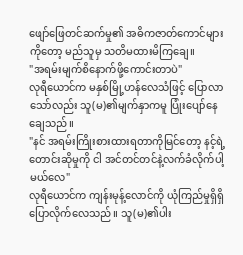ဖျော်ဖြေတင်ဆက်မှု၏ အဓိကဇာတ်ကောင်များကိုတော့ မည်သူမှ သတိမထားမိကြချေ။
"အရမ်းမျက်စိနောက်ဖို့ကောင်းတာပဲ"
လုရီယောင်က မနှစ်မြို့ဟန်လေသံဖြင့် ပြောလာသော်လည်း သူ(မ)၏မျက်နှာကမူ ပြုံးပျော်နေချေသည်။
"နင် အရမ်းကြိုးစားထားရတာကိုမြင်တော့ နင့်ရဲ့တောင်းဆိုမှုကို ငါ အင်တင်တင်နဲ့လက်ခံလိုက်ပါ့မယ်လေ"
လုရီယောင်က ကျန်းမုန့်လောင်ကို ယုံကြည်မှုရှိရှိ ပြောလိုက်လေသည်။ သူ(မ)၏ပါး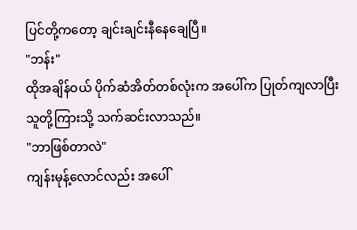ပြင်တို့ကတော့ ချင်းချင်းနီနေချေပြီ။
"ဘန်း"
ထိုအချိန်ဝယ် ပိုက်ဆံအိတ်တစ်လုံးက အပေါ်က ပြုတ်ကျလာပြီး သူတို့ကြားသို့ သက်ဆင်းလာသည်။
"ဘာဖြစ်တာလဲ"
ကျန်းမုန့်လောင်လည်း အပေါ်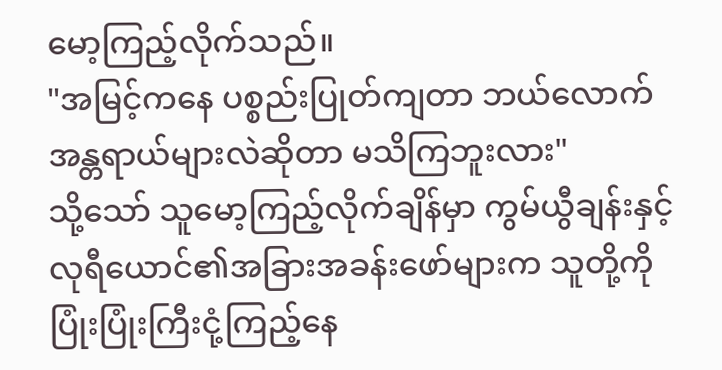မော့ကြည့်လိုက်သည်။
"အမြင့်ကနေ ပစ္စည်းပြုတ်ကျတာ ဘယ်လောက်အန္တရာယ်များလဲဆိုတာ မသိကြဘူးလား"
သို့သော် သူမော့ကြည့်လိုက်ချိန်မှာ ကွမ်ယွီချန်းနှင့် လုရီယောင်၏အခြားအခန်းဖော်များက သူတို့ကို ပြုံးပြုံးကြီးငုံ့ကြည့်နေ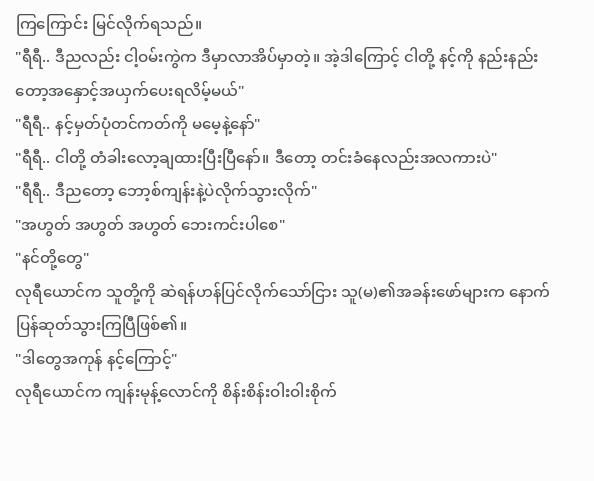ကြကြောင်း မြင်လိုက်ရသည်။
"ရီရီ.. ဒီညလည်း ငါ့ဝမ်းကွဲက ဒီမှာလာအိပ်မှာတဲ့။ အဲ့ဒါကြောင့် ငါတို့ နင့်ကို နည်းနည်းတော့အနှောင့်အယှက်ပေးရလိမ့်မယ်"
"ရီရီ.. နင့်မှတ်ပုံတင်ကတ်ကို မမေ့နဲ့နော်"
"ရီရီ.. ငါတို့ တံခါးလော့ချထားပြီးပြီနော်။ ဒီတော့ တင်းခံနေလည်းအလကားပဲ"
"ရီရီ.. ဒီညတော့ ဘော့စ်ကျန်းနဲ့ပဲလိုက်သွားလိုက်"
"အဟွတ် အဟွတ် အဟွတ် ဘေးကင်းပါစေ"
"နင်တို့တွေ"
လုရီယောင်က သူတို့ကို ဆဲရန်ဟန်ပြင်လိုက်သော်ငြား သူ(မ)၏အခန်းဖော်များက နောက်ပြန်ဆုတ်သွားကြပြီဖြစ်၏။
"ဒါတွေအကုန် နင့်ကြောင့်"
လုရီယောင်က ကျန်းမုန့်လောင်ကို စိန်းစိန်းဝါးဝါးစိုက်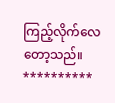ကြည့်လိုက်လေတော့သည်။
**********